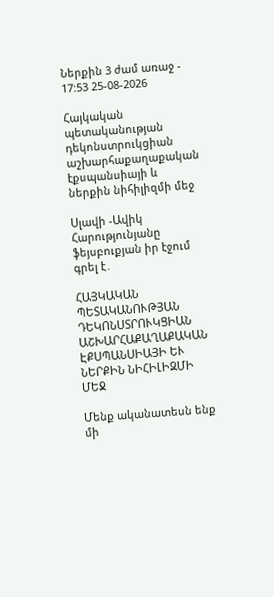Ներքին 3 ժամ առաջ - 17:53 25-08-2026

Հայկական պետականության դեկոնստրուկցիան աշխարհաքաղաքական էքսպանսիայի և ներքին նիհիլիզմի մեջ

Սլավի -Ավիկ Հարությունյանը ֆեյսբուքյան իր էջում գրել է․

ՀԱՅԿԱԿԱՆ ՊԵՏԱԿԱՆՈՒԹՅԱՆ ԴԵԿՈՆՍՏՐՈՒԿՑԻԱՆ ԱՇԽԱՐՀԱՔԱՂԱՔԱԿԱՆ ԷՔՍՊԱՆՍԻԱՅԻ ԵՒ ՆԵՐՔԻՆ ՆԻՀԻԼԻԶՄԻ ՄԵՋ

Մենք ականատեսն ենք մի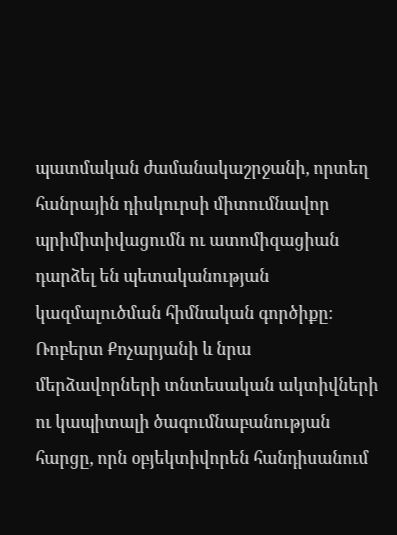պատմական ժամանակաշրջանի, որտեղ հանրային դիսկուրսի միտումնավոր պրիմիտիվացումն ու ատոմիզացիան դարձել են պետականության կազմալուծման հիմնական գործիքը։ Ռոբերտ Քոչարյանի և նրա մերձավորների տնտեսական ակտիվների ու կապիտալի ծագումնաբանության հարցը, որն օբյեկտիվորեն հանդիսանում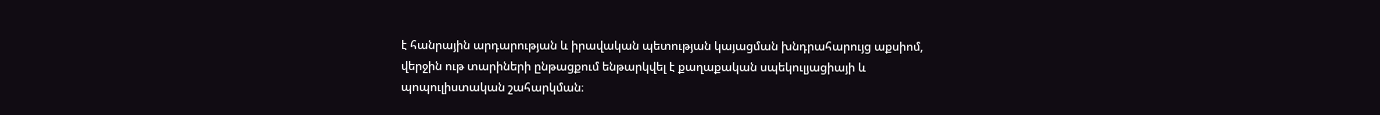է հանրային արդարության և իրավական պետության կայացման խնդրահարույց աքսիոմ, վերջին ութ տարիների ընթացքում ենթարկվել է քաղաքական սպեկուլյացիայի և պոպուլիստական շահարկման։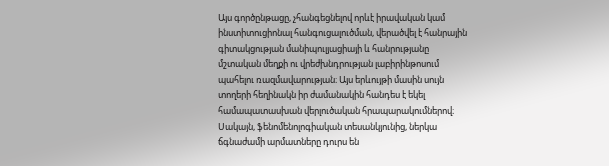Այս գործընթացը, չհանգեցնելով որևէ իրավական կամ ինստիտուցիոնալ հանգուցալուծման, վերածվել է հանրային գիտակցության մանիպուլյացիայի և հանրությանը մշտական մեղքի ու վրեժխնդրության լաբիրինթոսում պահելու ռազմավարության։ Այս երևույթի մասին սույն տողերի հեղինակն իր ժամանակին հանդես է եկել համապատասխան վերլուծական հրապարակումներով։ Սակայն, ֆենոմենոլոգիական տեսանկյունից, ներկա ճգնաժամի արմատները դուրս են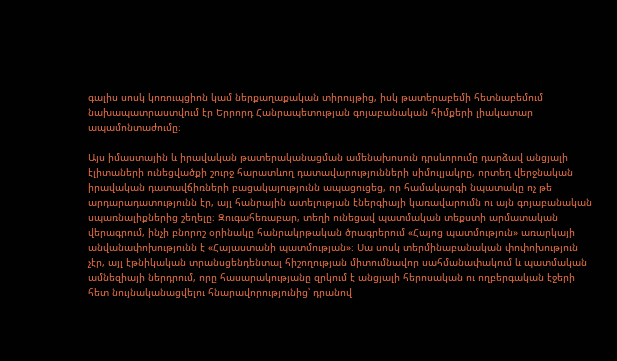գալիս սոսկ կոռուպցիոն կամ ներքաղաքական տիրույթից, իսկ թատերաբեմի հետնաբեմում նախապատրաստվում էր Երրորդ Հանրապետության գոյաբանական հիմքերի լիակատար ապամոնտաժումը։

Այս իմաստային և իրավական թատերականացման ամենախոսուն դրսևորումը դարձավ անցյալի էլիտաների ունեցվածքի շուրջ հարատևող դատավարությունների սիմուլյակրը, որտեղ վերջնական իրավական դատավճիռների բացակայությունն ապացուցեց, որ համակարգի նպատակը ոչ թե արդարադատությունն էր, այլ հանրային ատելության էներգիայի կառավարումն ու այն գոյաբանական սպառնալիքներից շեղելը։ Զուգահեռաբար, տեղի ունեցավ պատմական տեքստի արմատական վերագրում, ինչի բնորոշ օրինակը հանրակրթական ծրագրերում «Հայոց պատմություն» առարկայի անվանափոխությունն է «Հայաստանի պատմության»։ Սա սոսկ տերմինաբանական փոփոխություն չէր, այլ էթնիկական տրանսցենդենտալ հիշողության միտումնավոր սահմանափակում և պատմական ամնեզիայի ներդրում, որը հասարակությանը զրկում է անցյալի հերոսական ու ողբերգական էջերի հետ նույնականացվելու հնարավորությունից՝ դրանով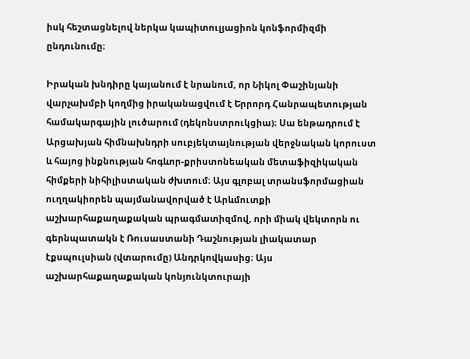իսկ հեշտացնելով ներկա կապիտուլյացիոն կոնֆորմիզմի ընդունումը։

Իրական խնդիրը կայանում է նրանում, որ Նիկոլ Փաշինյանի վարչախմբի կողմից իրականացվում է Երրորդ Հանրապետության համակարգային լուծարում (դեկոնստրուկցիա)։ Սա ենթադրում է Արցախյան հիմնախնդրի սուբյեկտայնության վերջնական կորուստ և հայոց ինքնության հոգևոր-քրիստոնեական մետաֆիզիկական հիմքերի նիհիլիստական ժխտում։ Այս գլոբալ տրանսֆորմացիան ուղղակիորեն պայմանավորված է Արևմուտքի աշխարհաքաղաքական պրագմատիզմով, որի միակ վեկտորն ու գերնպատակն է Ռուսաստանի Դաշնության լիակատար էքսպուլսիան (վտարումը) Անդրկովկասից։ Այս աշխարհաքաղաքական կոնյունկտուրայի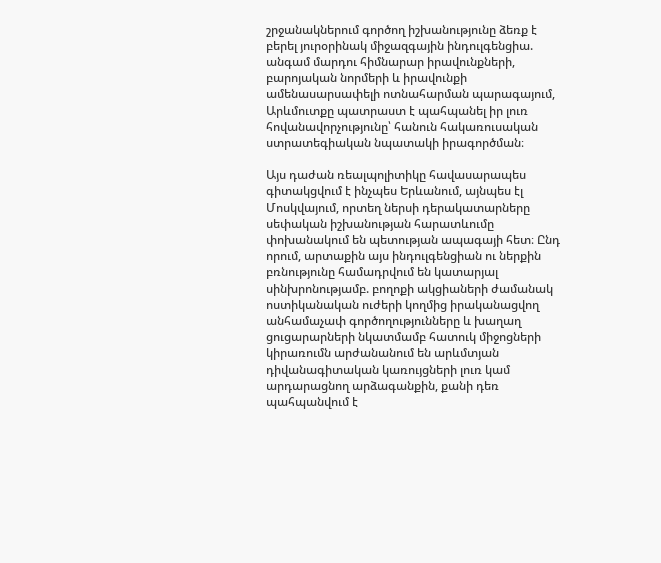շրջանակներում գործող իշխանությունը ձեռք է բերել յուրօրինակ միջազգային ինդուլգենցիա. անգամ մարդու հիմնարար իրավունքների, բարոյական նորմերի և իրավունքի ամենասարսափելի ոտնահարման պարագայում, Արևմուտքը պատրաստ է պահպանել իր լուռ հովանավորչությունը՝ հանուն հակառուսական ստրատեգիական նպատակի իրագործման։

Այս դաժան ռեալպոլիտիկը հավասարապես գիտակցվում է ինչպես Երևանում, այնպես էլ Մոսկվայում, որտեղ ներսի դերակատարները սեփական իշխանության հարատևումը փոխանակում են պետության ապագայի հետ։ Ընդ որում, արտաքին այս ինդուլգենցիան ու ներքին բռնությունը համադրվում են կատարյալ սինխրոնությամբ. բողոքի ակցիաների ժամանակ ոստիկանական ուժերի կողմից իրականացվող անհամաչափ գործողությունները և խաղաղ ցուցարարների նկատմամբ հատուկ միջոցների կիրառումն արժանանում են արևմտյան դիվանագիտական կառույցների լուռ կամ արդարացնող արձագանքին, քանի դեռ պահպանվում է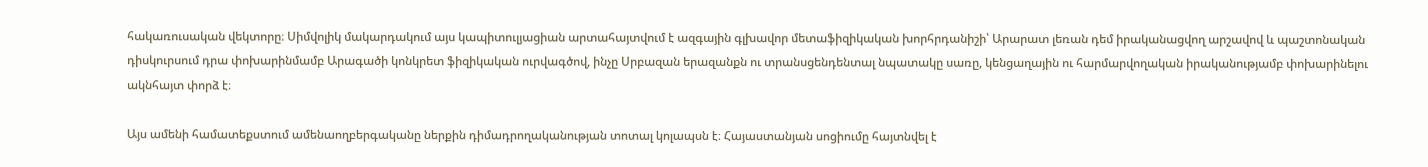հակառուսական վեկտորը։ Սիմվոլիկ մակարդակում այս կապիտուլյացիան արտահայտվում է ազգային գլխավոր մետաֆիզիկական խորհրդանիշի՝ Արարատ լեռան դեմ իրականացվող արշավով և պաշտոնական դիսկուրսում դրա փոխարինմամբ Արագածի կոնկրետ ֆիզիկական ուրվագծով, ինչը Սրբազան երազանքն ու տրանսցենդենտալ նպատակը սառը, կենցաղային ու հարմարվողական իրականությամբ փոխարինելու ակնհայտ փորձ է։

Այս ամենի համատեքստում ամենաողբերգականը ներքին դիմադրողականության տոտալ կոլապսն է։ Հայաստանյան սոցիումը հայտնվել է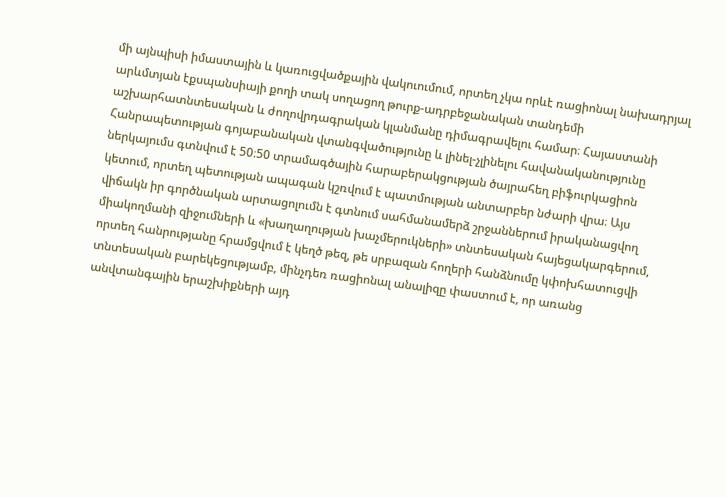մի այնպիսի իմաստային և կառուցվածքային վակուումում, որտեղ չկա որևէ ռացիոնալ նախադրյալ արևմտյան էքսպանսիայի քողի տակ սողացող թուրք-ադրբեջանական տանդեմի աշխարհատնտեսական և ժողովրդագրական կլանմանը դիմագրավելու համար։ Հայաստանի Հանրապետության գոյաբանական վտանգվածությունը և լինել-չլինելու հավանականությունը ներկայումս գտնվում է 50։50 տրամագծային հարաբերակցության ծայրահեղ բիֆուրկացիոն կետում, որտեղ պետության ապագան կշռվում է պատմության անտարբեր նժարի վրա։ Այս վիճակն իր գործնական արտացոլումն է գտնում սահմանամերձ շրջաններում իրականացվող միակողմանի զիջումների և «խաղաղության խաչմերուկների» տնտեսական հայեցակարգերում, որտեղ հանրությանը հրամցվում է կեղծ թեզ, թե սրբազան հողերի հանձնումը կփոխհատուցվի տնտեսական բարեկեցությամբ, մինչդեռ ռացիոնալ անալիզը փաստում է, որ առանց անվտանգային երաշխիքների այդ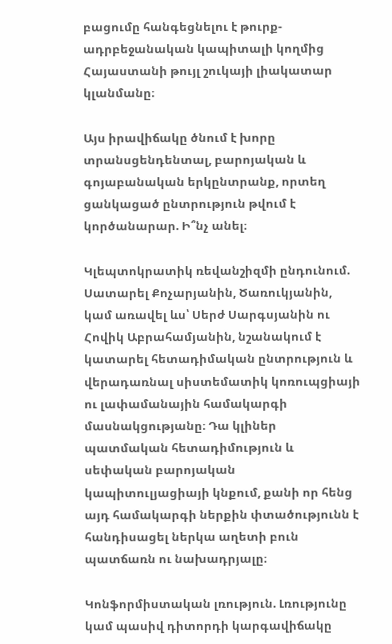բացումը հանգեցնելու է թուրք-ադրբեջանական կապիտալի կողմից Հայաստանի թույլ շուկայի լիակատար կլանմանը։

Այս իրավիճակը ծնում է խորը տրանսցենդենտալ, բարոյական և գոյաբանական երկընտրանք, որտեղ ցանկացած ընտրություն թվում է կործանարար. Ի՞նչ անել։

Կլեպտոկրատիկ ռեվանշիզմի ընդունում. Սատարել Քոչարյանին, Ծառուկյանին, կամ առավել ևս՝ Սերժ Սարգսյանին ու Հովիկ Աբրահամյանին, նշանակում է կատարել հետադիմական ընտրություն և վերադառնալ սիստեմատիկ կոռուպցիայի ու լափամանային համակարգի մասնակցությանը։ Դա կլիներ պատմական հետադիմություն և սեփական բարոյական կապիտուլյացիայի կնքում, քանի որ հենց այդ համակարգի ներքին փտածությունն է հանդիսացել ներկա աղետի բուն պատճառն ու նախադրյալը։

Կոնֆորմիստական լռություն. Լռությունը կամ պասիվ դիտորդի կարգավիճակը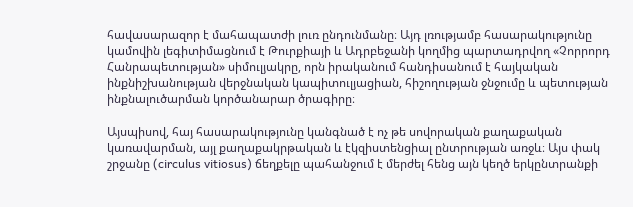հավասարազոր է մահապատժի լուռ ընդունմանը։ Այդ լռությամբ հասարակությունը կամովին լեգիտիմացնում է Թուրքիայի և Ադրբեջանի կողմից պարտադրվող «Չորրորդ Հանրապետության» սիմուլյակրը, որն իրականում հանդիսանում է հայկական ինքնիշխանության վերջնական կապիտուլյացիան, հիշողության ջնջումը և պետության ինքնալուծարման կործանարար ծրագիրը։

Այսպիսով, հայ հասարակությունը կանգնած է ոչ թե սովորական քաղաքական կառավարման, այլ քաղաքակրթական և էկզիստենցիալ ընտրության առջև։ Այս փակ շրջանը (circulus vitiosus) ճեղքելը պահանջում է մերժել հենց այն կեղծ երկընտրանքի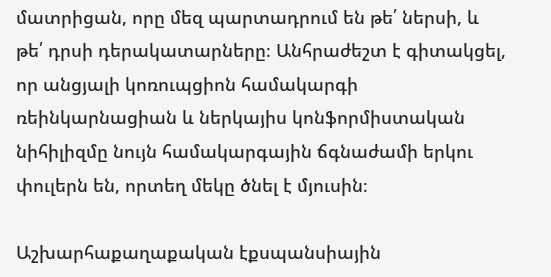մատրիցան, որը մեզ պարտադրում են թե՛ ներսի, և թե՛ դրսի դերակատարները։ Անհրաժեշտ է գիտակցել, որ անցյալի կոռուպցիոն համակարգի ռեինկարնացիան և ներկայիս կոնֆորմիստական նիհիլիզմը նույն համակարգային ճգնաժամի երկու փուլերն են, որտեղ մեկը ծնել է մյուսին։

Աշխարհաքաղաքական էքսպանսիային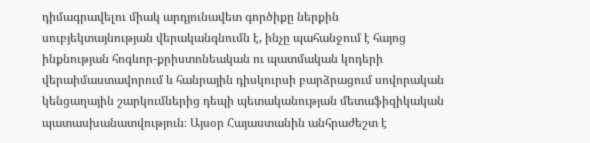դիմագրավելու միակ արդյունավետ գործիքը ներքին սուբյեկտայնության վերականգնումն է, ինչը պահանջում է հայոց ինքնության հոգևոր-քրիստոնեական ու պատմական կոդերի վերաիմաստավորում և հանրային դիսկուրսի բարձրացում սովորական կենցաղային շարկումներից դեպի պետականության մետաֆիզիկական պատասխանատվություն։ Այսօր Հայաստանին անհրաժեշտ է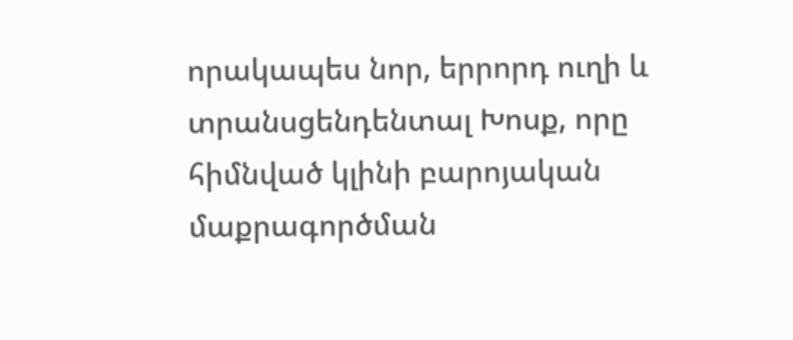որակապես նոր, երրորդ ուղի և տրանսցենդենտալ Խոսք, որը հիմնված կլինի բարոյական մաքրագործման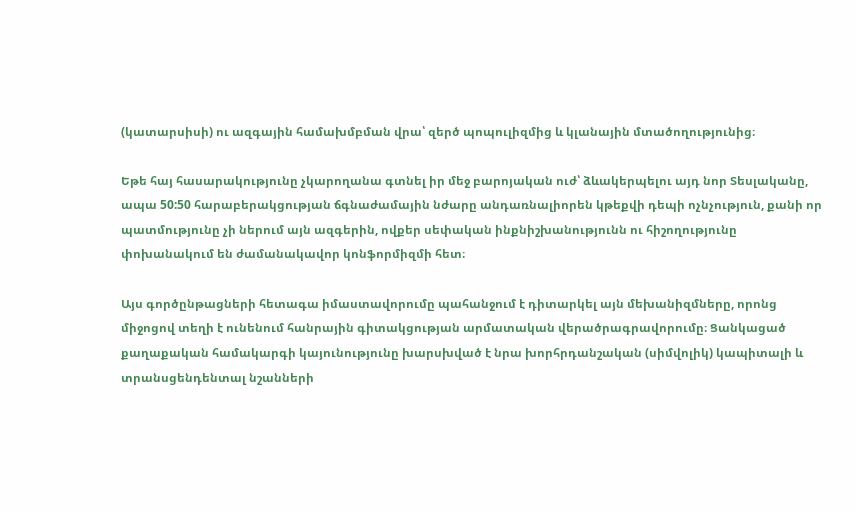(կատարսիսի) ու ազգային համախմբման վրա՝ զերծ պոպուլիզմից և կլանային մտածողությունից։

Եթե հայ հասարակությունը չկարողանա գտնել իր մեջ բարոյական ուժ՝ ձևակերպելու այդ նոր Տեսլականը, ապա 50:50 հարաբերակցության ճգնաժամային նժարը անդառնալիորեն կթեքվի դեպի ոչնչություն, քանի որ պատմությունը չի ներում այն ազգերին, ովքեր սեփական ինքնիշխանությունն ու հիշողությունը փոխանակում են ժամանակավոր կոնֆորմիզմի հետ։

Այս գործընթացների հետագա իմաստավորումը պահանջում է դիտարկել այն մեխանիզմները, որոնց միջոցով տեղի է ունենում հանրային գիտակցության արմատական վերածրագրավորումը։ Ցանկացած քաղաքական համակարգի կայունությունը խարսխված է նրա խորհրդանշական (սիմվոլիկ) կապիտալի և տրանսցենդենտալ նշանների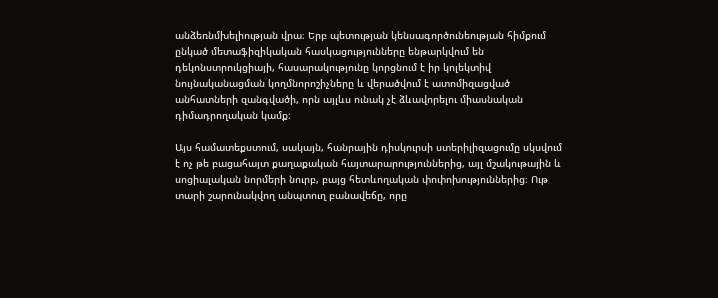անձեռնմխելիության վրա։ Երբ պետության կենսագործունեության հիմքում ընկած մետաֆիզիկական հասկացությունները ենթարկվում են դեկոնստրուկցիայի, հասարակությունը կորցնում է իր կոլեկտիվ նույնականացման կողմնորոշիչները և վերածվում է ատոմիզացված անհատների զանգվածի, որն այլևս ունակ չէ ձևավորելու միասնական դիմադրողական կամք։

Այս համատեքստում, սակայն, հանրային դիսկուրսի ստերիլիզացումը սկսվում է ոչ թե բացահայտ քաղաքական հայտարարություններից, այլ մշակութային և սոցիալական նորմերի նուրբ, բայց հետևողական փոփոխություններից։ Ութ տարի շարունակվող անպտուղ բանավեճը, որը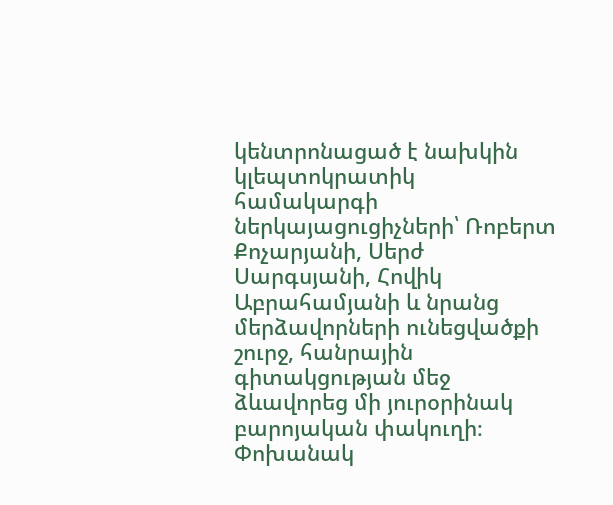կենտրոնացած է նախկին կլեպտոկրատիկ համակարգի ներկայացուցիչների՝ Ռոբերտ Քոչարյանի, Սերժ Սարգսյանի, Հովիկ Աբրահամյանի և նրանց մերձավորների ունեցվածքի շուրջ, հանրային գիտակցության մեջ ձևավորեց մի յուրօրինակ բարոյական փակուղի։ Փոխանակ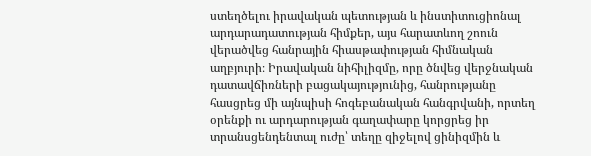ստեղծելու իրավական պետության և ինստիտուցիոնալ արդարադատության հիմքեր, այս հարատևող շոուն վերածվեց հանրային հիասթափության հիմնական աղբյուրի։ Իրավական նիհիլիզմը, որը ծնվեց վերջնական դատավճիռների բացակայությունից, հանրությանը հասցրեց մի այնպիսի հոգեբանական հանգրվանի, որտեղ օրենքի ու արդարության գաղափարը կորցրեց իր տրանսցենդենտալ ուժը՝ տեղը զիջելով ցինիզմին և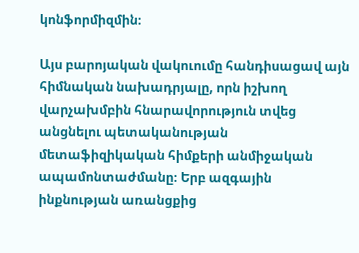կոնֆորմիզմին։

Այս բարոյական վակուումը հանդիսացավ այն հիմնական նախադրյալը, որն իշխող վարչախմբին հնարավորություն տվեց անցնելու պետականության մետաֆիզիկական հիմքերի անմիջական ապամոնտաժմանը։ Երբ ազգային ինքնության առանցքից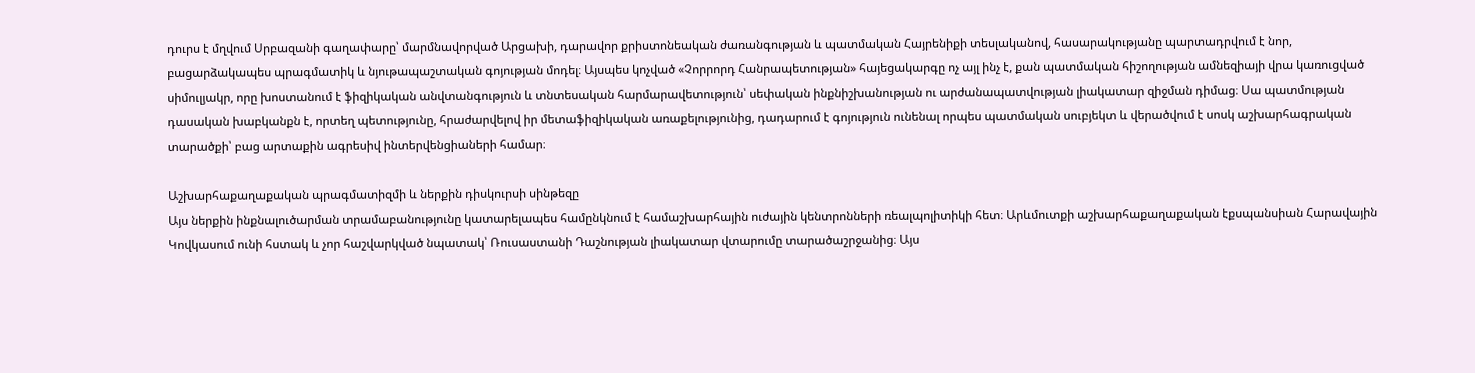դուրս է մղվում Սրբազանի գաղափարը՝ մարմնավորված Արցախի, դարավոր քրիստոնեական ժառանգության և պատմական Հայրենիքի տեսլականով, հասարակությանը պարտադրվում է նոր, բացարձակապես պրագմատիկ և նյութապաշտական գոյության մոդել։ Այսպես կոչված «Չորրորդ Հանրապետության» հայեցակարգը ոչ այլ ինչ է, քան պատմական հիշողության ամնեզիայի վրա կառուցված սիմուլյակր, որը խոստանում է ֆիզիկական անվտանգություն և տնտեսական հարմարավետություն՝ սեփական ինքնիշխանության ու արժանապատվության լիակատար զիջման դիմաց։ Սա պատմության դասական խաբկանքն է, որտեղ պետությունը, հրաժարվելով իր մետաֆիզիկական առաքելությունից, դադարում է գոյություն ունենալ որպես պատմական սուբյեկտ և վերածվում է սոսկ աշխարհագրական տարածքի՝ բաց արտաքին ագրեսիվ ինտերվենցիաների համար։

Աշխարհաքաղաքական պրագմատիզմի և ներքին դիսկուրսի սինթեզը
Այս ներքին ինքնալուծարման տրամաբանությունը կատարելապես համընկնում է համաշխարհային ուժային կենտրոնների ռեալպոլիտիկի հետ։ Արևմուտքի աշխարհաքաղաքական էքսպանսիան Հարավային Կովկասում ունի հստակ և չոր հաշվարկված նպատակ՝ Ռուսաստանի Դաշնության լիակատար վտարումը տարածաշրջանից։ Այս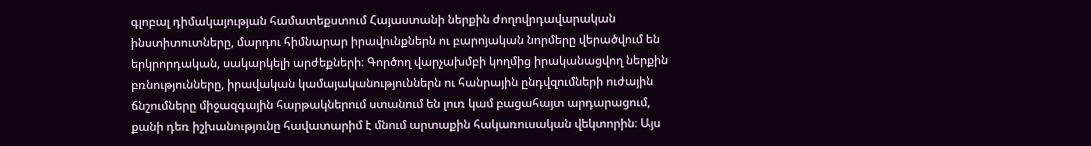գլոբալ դիմակայության համատեքստում Հայաստանի ներքին ժողովրդավարական ինստիտուտները, մարդու հիմնարար իրավունքներն ու բարոյական նորմերը վերածվում են երկրորդական, սակարկելի արժեքների։ Գործող վարչախմբի կողմից իրականացվող ներքին բռնությունները, իրավական կամայականություններն ու հանրային ընդվզումների ուժային ճնշումները միջազգային հարթակներում ստանում են լուռ կամ բացահայտ արդարացում, քանի դեռ իշխանությունը հավատարիմ է մնում արտաքին հակառուսական վեկտորին։ Այս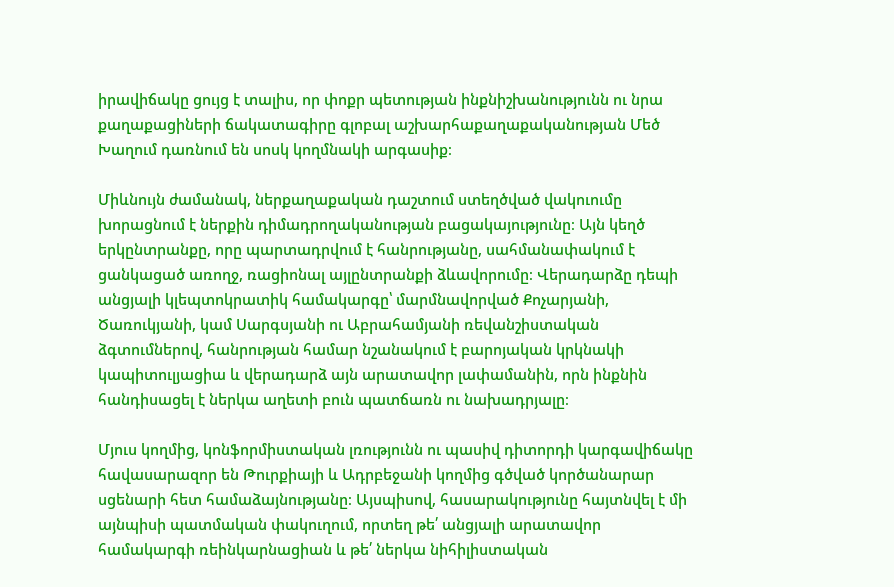իրավիճակը ցույց է տալիս, որ փոքր պետության ինքնիշխանությունն ու նրա քաղաքացիների ճակատագիրը գլոբալ աշխարհաքաղաքականության Մեծ Խաղում դառնում են սոսկ կողմնակի արգասիք։

Միևնույն ժամանակ, ներքաղաքական դաշտում ստեղծված վակուումը խորացնում է ներքին դիմադրողականության բացակայությունը։ Այն կեղծ երկընտրանքը, որը պարտադրվում է հանրությանը, սահմանափակում է ցանկացած առողջ, ռացիոնալ այլընտրանքի ձևավորումը։ Վերադարձը դեպի անցյալի կլեպտոկրատիկ համակարգը՝ մարմնավորված Քոչարյանի, Ծառուկյանի, կամ Սարգսյանի ու Աբրահամյանի ռեվանշիստական ձգտումներով, հանրության համար նշանակում է բարոյական կրկնակի կապիտուլյացիա և վերադարձ այն արատավոր լափամանին, որն ինքնին հանդիսացել է ներկա աղետի բուն պատճառն ու նախադրյալը։

Մյուս կողմից, կոնֆորմիստական լռությունն ու պասիվ դիտորդի կարգավիճակը հավասարազոր են Թուրքիայի և Ադրբեջանի կողմից գծված կործանարար սցենարի հետ համաձայնությանը։ Այսպիսով, հասարակությունը հայտնվել է մի այնպիսի պատմական փակուղում, որտեղ թե՛ անցյալի արատավոր համակարգի ռեինկարնացիան և թե՛ ներկա նիհիլիստական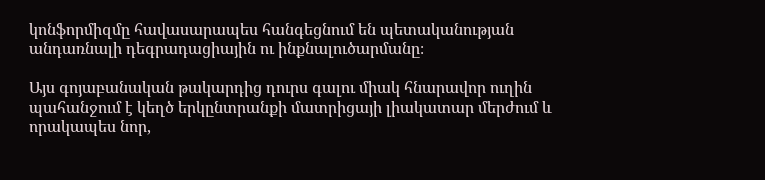կոնֆորմիզմը հավասարապես հանգեցնում են պետականության անդառնալի դեգրադացիային ու ինքնալուծարմանը։

Այս գոյաբանական թակարդից դուրս գալու միակ հնարավոր ուղին պահանջում է կեղծ երկընտրանքի մատրիցայի լիակատար մերժում և որակապես նոր,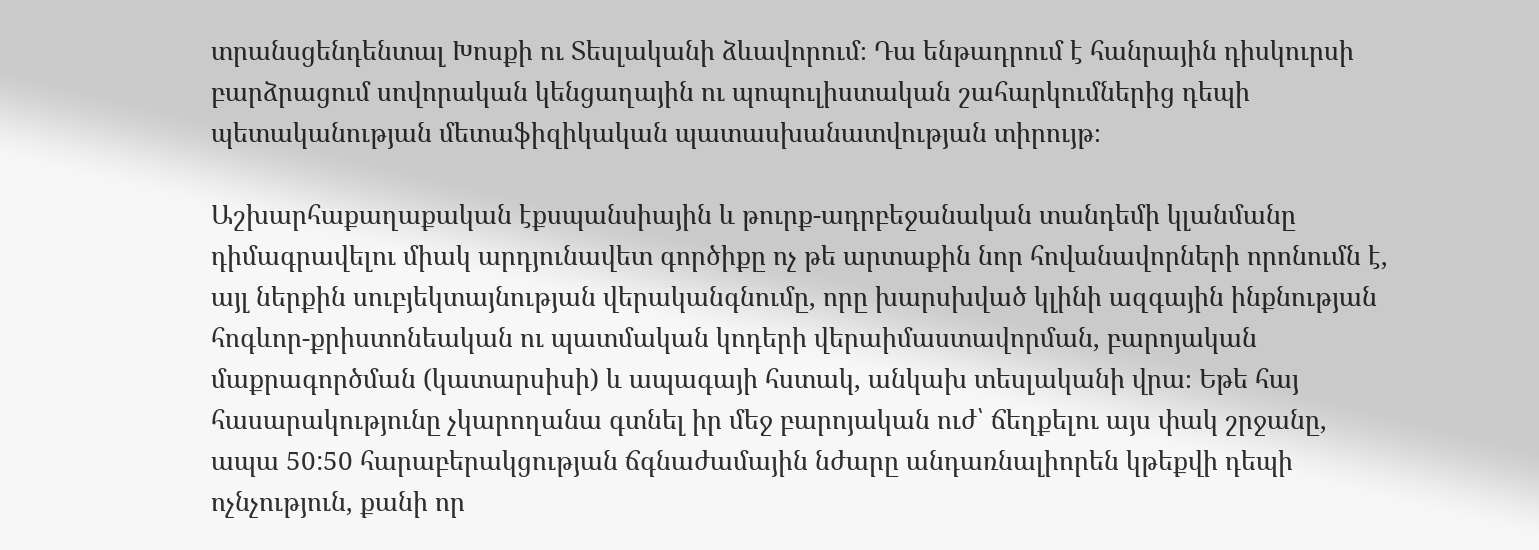տրանսցենդենտալ Խոսքի ու Տեսլականի ձևավորում։ Դա ենթադրում է հանրային դիսկուրսի բարձրացում սովորական կենցաղային ու պոպուլիստական շահարկումներից դեպի պետականության մետաֆիզիկական պատասխանատվության տիրույթ։

Աշխարհաքաղաքական էքսպանսիային և թուրք-ադրբեջանական տանդեմի կլանմանը դիմագրավելու միակ արդյունավետ գործիքը ոչ թե արտաքին նոր հովանավորների որոնումն է, այլ ներքին սուբյեկտայնության վերականգնումը, որը խարսխված կլինի ազգային ինքնության հոգևոր-քրիստոնեական ու պատմական կոդերի վերաիմաստավորման, բարոյական մաքրագործման (կատարսիսի) և ապագայի հստակ, անկախ տեսլականի վրա։ Եթե հայ հասարակությունը չկարողանա գտնել իր մեջ բարոյական ուժ՝ ճեղքելու այս փակ շրջանը, ապա 50:50 հարաբերակցության ճգնաժամային նժարը անդառնալիորեն կթեքվի դեպի ոչնչություն, քանի որ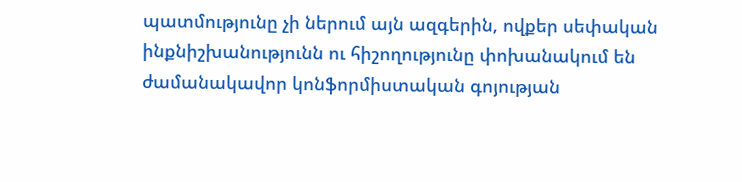պատմությունը չի ներում այն ազգերին, ովքեր սեփական ինքնիշխանությունն ու հիշողությունը փոխանակում են ժամանակավոր կոնֆորմիստական գոյության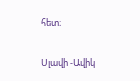հետ։

Սլավի -Ավիկ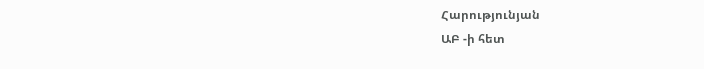Հարությունյան
ԱԲ -ի հետ